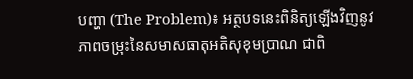បញ្ហា (The Problem)៖ អត្ថបទនេះពិនិត្យឡើងវិញនូវភាពចម្រុះនៃសមាសធាតុអតិសុខុមប្រាណ ជាពិ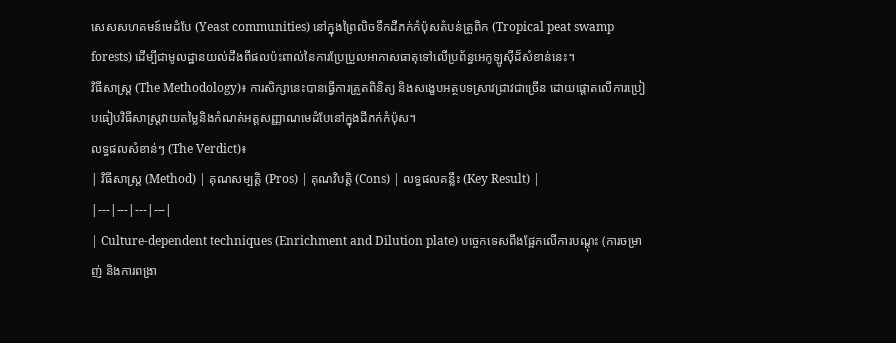សេសសហគមន៍មេដំបែ (Yeast communities) នៅក្នុងព្រៃលិចទឹកដីភក់កំប៉ុសតំបន់ត្រូពិក (Tropical peat swamp forests) ដើម្បីជាមូលដ្ឋានយល់ដឹងពីផលប៉ះពាល់នៃការប្រែប្រួលអាកាសធាតុទៅលើប្រព័ន្ធអេកូឡូស៊ីដ៏សំខាន់នេះ។
វិធីសាស្ត្រ (The Methodology)៖ ការសិក្សានេះបានធ្វើការត្រួតពិនិត្យ និងសង្ខេបអត្ថបទស្រាវជ្រាវជាច្រើន ដោយផ្តោតលើការប្រៀបធៀបវិធីសាស្ត្រវាយតម្លៃនិងកំណត់អត្តសញ្ញាណមេដំបែនៅក្នុងដីភក់កំប៉ុស។
លទ្ធផលសំខាន់ៗ (The Verdict)៖
| វិធីសាស្ត្រ (Method) | គុណសម្បត្តិ (Pros) | គុណវិបត្តិ (Cons) | លទ្ធផលគន្លឹះ (Key Result) |
|---|---|---|---|
| Culture-dependent techniques (Enrichment and Dilution plate) បច្ចេកទេសពឹងផ្អែកលើការបណ្តុះ (ការចម្រាញ់ និងការពង្រា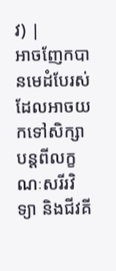វ) |
អាចញែកបានមេដំបែរស់ដែលអាចយកទៅសិក្សាបន្តពីលក្ខណៈសរីរវិទ្យា និងជីវគី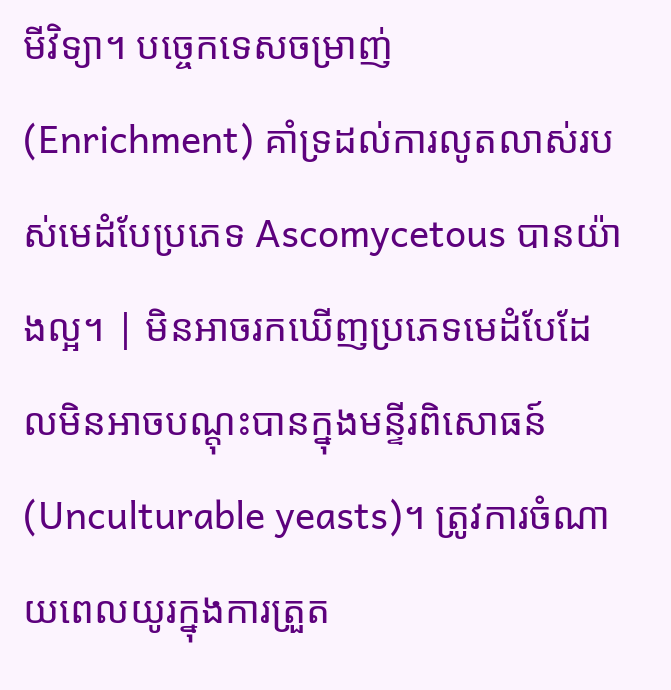មីវិទ្យា។ បច្ចេកទេសចម្រាញ់ (Enrichment) គាំទ្រដល់ការលូតលាស់របស់មេដំបែប្រភេទ Ascomycetous បានយ៉ាងល្អ។ | មិនអាចរកឃើញប្រភេទមេដំបែដែលមិនអាចបណ្តុះបានក្នុងមន្ទីរពិសោធន៍ (Unculturable yeasts)។ ត្រូវការចំណាយពេលយូរក្នុងការត្រួត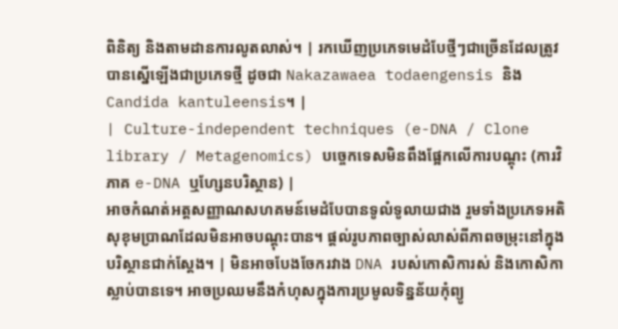ពិនិត្យ និងតាមដានការលូតលាស់។ | រកឃើញប្រភេទមេដំបែថ្មីៗជាច្រើនដែលត្រូវបានស្នើឡើងជាប្រភេទថ្មី ដូចជា Nakazawaea todaengensis និង Candida kantuleensis។ |
| Culture-independent techniques (e-DNA / Clone library / Metagenomics) បច្ចេកទេសមិនពឹងផ្អែកលើការបណ្តុះ (ការវិភាគ e-DNA ឬហ្សែនបរិស្ថាន) |
អាចកំណត់អត្តសញ្ញាណសហគមន៍មេដំបែបានទូលំទូលាយជាង រួមទាំងប្រភេទអតិសុខុមប្រាណដែលមិនអាចបណ្តុះបាន។ ផ្តល់រូបភាពច្បាស់លាស់ពីភាពចម្រុះនៅក្នុងបរិស្ថានជាក់ស្តែង។ | មិនអាចបែងចែករវាង DNA របស់កោសិការស់ និងកោសិកាស្លាប់បានទេ។ អាចប្រឈមនឹងកំហុសក្នុងការប្រមូលទិន្នន័យកុំព្យូ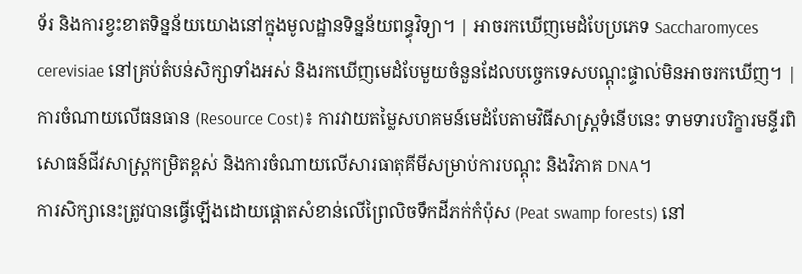ទ័រ និងការខ្វះខាតទិន្នន័យយោងនៅក្នុងមូលដ្ឋានទិន្នន័យពន្ធុវិទ្យា។ | អាចរកឃើញមេដំបែប្រភេទ Saccharomyces cerevisiae នៅគ្រប់តំបន់សិក្សាទាំងអស់ និងរកឃើញមេដំបែមួយចំនួនដែលបច្ចេកទេសបណ្តុះផ្ទាល់មិនអាចរកឃើញ។ |
ការចំណាយលើធនធាន (Resource Cost)៖ ការវាយតម្លៃសហគមន៍មេដំបែតាមវិធីសាស្ត្រទំនើបនេះ ទាមទារបរិក្ខារមន្ទីរពិសោធន៍ជីវសាស្ត្រកម្រិតខ្ពស់ និងការចំណាយលើសារធាតុគីមីសម្រាប់ការបណ្តុះ និងវិភាគ DNA។
ការសិក្សានេះត្រូវបានធ្វើឡើងដោយផ្តោតសំខាន់លើព្រៃលិចទឹកដីភក់កំប៉ុស (Peat swamp forests) នៅ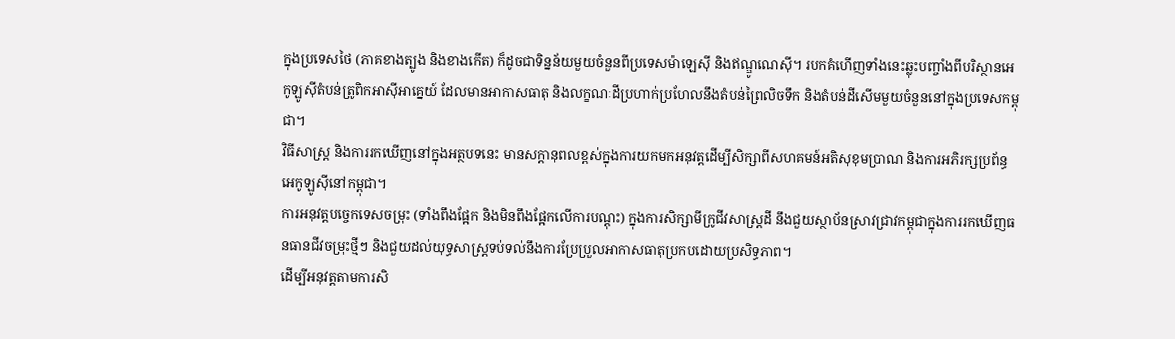ក្នុងប្រទេសថៃ (ភាគខាងត្បូង និងខាងកើត) ក៏ដូចជាទិន្នន័យមួយចំនួនពីប្រទេសម៉ាឡេស៊ី និងឥណ្ឌូណេស៊ី។ របកគំហើញទាំងនេះឆ្លុះបញ្ចាំងពីបរិស្ថានអេកូឡូស៊ីតំបន់ត្រូពិកអាស៊ីអាគ្នេយ៍ ដែលមានអាកាសធាតុ និងលក្ខណៈដីប្រហាក់ប្រហែលនឹងតំបន់ព្រៃលិចទឹក និងតំបន់ដីសើមមួយចំនួននៅក្នុងប្រទេសកម្ពុជា។
វិធីសាស្ត្រ និងការរកឃើញនៅក្នុងអត្ថបទនេះ មានសក្តានុពលខ្ពស់ក្នុងការយកមកអនុវត្តដើម្បីសិក្សាពីសហគមន៍អតិសុខុមប្រាណ និងការអភិរក្សប្រព័ន្ធអេកូឡូស៊ីនៅកម្ពុជា។
ការអនុវត្តបច្ចេកទេសចម្រុះ (ទាំងពឹងផ្អែក និងមិនពឹងផ្អែកលើការបណ្តុះ) ក្នុងការសិក្សាមីក្រូជីវសាស្ត្រដី នឹងជួយស្ថាប័នស្រាវជ្រាវកម្ពុជាក្នុងការរកឃើញធនធានជីវចម្រុះថ្មីៗ និងជួយដល់យុទ្ធសាស្ត្រទប់ទល់នឹងការប្រែប្រួលអាកាសធាតុប្រកបដោយប្រសិទ្ធភាព។
ដើម្បីអនុវត្តតាមការសិ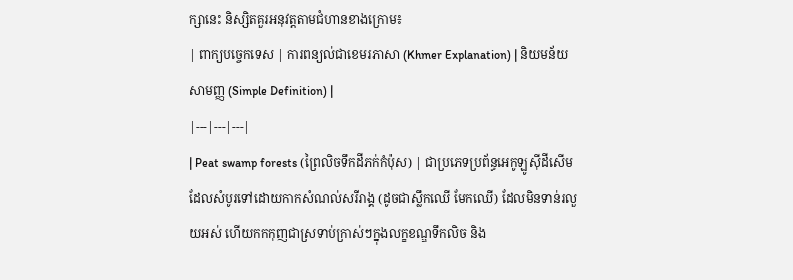ក្សានេះ និស្សិតគួរអនុវត្តតាមជំហានខាងក្រោម៖
| ពាក្យបច្ចេកទេស | ការពន្យល់ជាខេមរភាសា (Khmer Explanation) | និយមន័យសាមញ្ញ (Simple Definition) |
|---|---|---|
| Peat swamp forests (ព្រៃលិចទឹកដីភក់កំប៉ុស) | ជាប្រភេទប្រព័ន្ធអេកូឡូស៊ីដីសើមដែលសំបូរទៅដោយកាកសំណល់សរីរាង្គ (ដូចជាស្លឹកឈើ មែកឈើ) ដែលមិនទាន់រលួយអស់ ហើយកកកុញជាស្រទាប់ក្រាស់ៗក្នុងលក្ខខណ្ឌទឹកលិច និង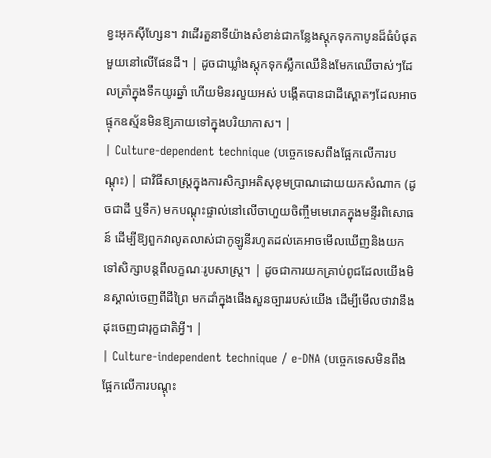ខ្វះអុកស៊ីហ្សែន។ វាដើរតួនាទីយ៉ាងសំខាន់ជាកន្លែងស្តុកទុកកាបូនដ៏ធំបំផុតមួយនៅលើផែនដី។ | ដូចជាឃ្លាំងស្តុកទុកស្លឹកឈើនិងមែកឈើចាស់ៗដែលត្រាំក្នុងទឹកយូរឆ្នាំ ហើយមិនរលួយអស់ បង្កើតបានជាដីស្ពោតៗដែលអាចផ្ទុកឧស្ម័នមិនឱ្យភាយទៅក្នុងបរិយាកាស។ |
| Culture-dependent technique (បច្ចេកទេសពឹងផ្អែកលើការបណ្តុះ) | ជាវិធីសាស្ត្រក្នុងការសិក្សាអតិសុខុមប្រាណដោយយកសំណាក (ដូចជាដី ឬទឹក) មកបណ្តុះផ្ទាល់នៅលើចាហួយចិញ្ចឹមមេរោគក្នុងមន្ទីរពិសោធន៍ ដើម្បីឱ្យពួកវាលូតលាស់ជាកូឡូនីរហូតដល់គេអាចមើលឃើញនិងយកទៅសិក្សាបន្តពីលក្ខណៈរូបសាស្ត្រ។ | ដូចជាការយកគ្រាប់ពូជដែលយើងមិនស្គាល់ចេញពីដីព្រៃ មកដាំក្នុងផើងសួនច្បាររបស់យើង ដើម្បីមើលថាវានឹងដុះចេញជារុក្ខជាតិអ្វី។ |
| Culture-independent technique / e-DNA (បច្ចេកទេសមិនពឹងផ្អែកលើការបណ្តុះ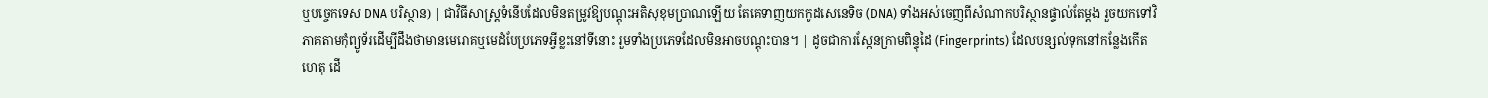ឬបច្ចេកទេស DNA បរិស្ថាន) | ជាវិធីសាស្ត្រទំនើបដែលមិនតម្រូវឱ្យបណ្តុះអតិសុខុមប្រាណឡើយ តែគេទាញយកកូដសេនេទិច (DNA) ទាំងអស់ចេញពីសំណាកបរិស្ថានផ្ទាល់តែម្តង រួចយកទៅវិភាគតាមកុំព្យូទ័រដើម្បីដឹងថាមានមេរោគឬមេដំបែប្រភេទអ្វីខ្លះនៅទីនោះ រួមទាំងប្រភេទដែលមិនអាចបណ្តុះបាន។ | ដូចជាការស្កែនក្រាមពិន្ទុដៃ (Fingerprints) ដែលបន្សល់ទុកនៅកន្លែងកើតហេតុ ដើ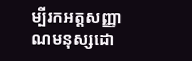ម្បីរកអត្តសញ្ញាណមនុស្សដោ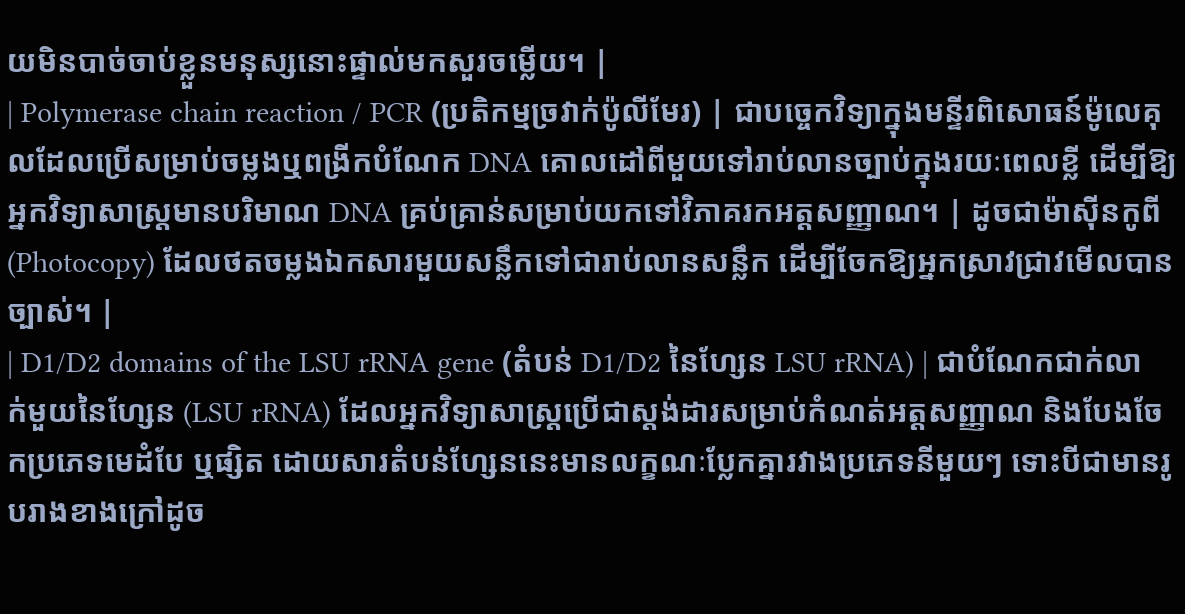យមិនបាច់ចាប់ខ្លួនមនុស្សនោះផ្ទាល់មកសួរចម្លើយ។ |
| Polymerase chain reaction / PCR (ប្រតិកម្មច្រវាក់ប៉ូលីមែរ) | ជាបច្ចេកវិទ្យាក្នុងមន្ទីរពិសោធន៍ម៉ូលេគុលដែលប្រើសម្រាប់ចម្លងឬពង្រីកបំណែក DNA គោលដៅពីមួយទៅរាប់លានច្បាប់ក្នុងរយៈពេលខ្លី ដើម្បីឱ្យអ្នកវិទ្យាសាស្ត្រមានបរិមាណ DNA គ្រប់គ្រាន់សម្រាប់យកទៅវិភាគរកអត្តសញ្ញាណ។ | ដូចជាម៉ាស៊ីនកូពី (Photocopy) ដែលថតចម្លងឯកសារមួយសន្លឹកទៅជារាប់លានសន្លឹក ដើម្បីចែកឱ្យអ្នកស្រាវជ្រាវមើលបានច្បាស់។ |
| D1/D2 domains of the LSU rRNA gene (តំបន់ D1/D2 នៃហ្សែន LSU rRNA) | ជាបំណែកជាក់លាក់មួយនៃហ្សែន (LSU rRNA) ដែលអ្នកវិទ្យាសាស្ត្រប្រើជាស្តង់ដារសម្រាប់កំណត់អត្តសញ្ញាណ និងបែងចែកប្រភេទមេដំបែ ឬផ្សិត ដោយសារតំបន់ហ្សែននេះមានលក្ខណៈប្លែកគ្នារវាងប្រភេទនីមួយៗ ទោះបីជាមានរូបរាងខាងក្រៅដូច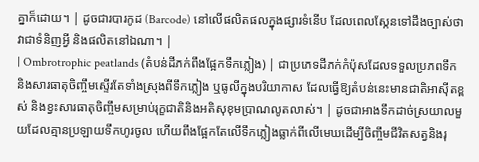គ្នាក៏ដោយ។ | ដូចជារបារកូដ (Barcode) នៅលើផលិតផលក្នុងផ្សារទំនើប ដែលពេលស្កែនទៅដឹងច្បាស់ថាវាជាទំនិញអ្វី និងផលិតនៅឯណា។ |
| Ombrotrophic peatlands (តំបន់ដីភក់ពឹងផ្អែកទឹកភ្លៀង) | ជាប្រភេទដីភក់កំប៉ុសដែលទទួលប្រភពទឹក និងសារធាតុចិញ្ចឹមស្ទើរតែទាំងស្រុងពីទឹកភ្លៀង ឬធូលីក្នុងបរិយាកាស ដែលធ្វើឱ្យតំបន់នេះមានជាតិអាស៊ីតខ្ពស់ និងខ្វះសារធាតុចិញ្ចឹមសម្រាប់រុក្ខជាតិនិងអតិសុខុមប្រាណលូតលាស់។ | ដូចជាអាងទឹកដាច់ស្រយាលមួយដែលគ្មានប្រឡាយទឹកហូរចូល ហើយពឹងផ្អែកតែលើទឹកភ្លៀងធ្លាក់ពីលើមេឃដើម្បីចិញ្ចឹមជីវិតសត្វនិងរុ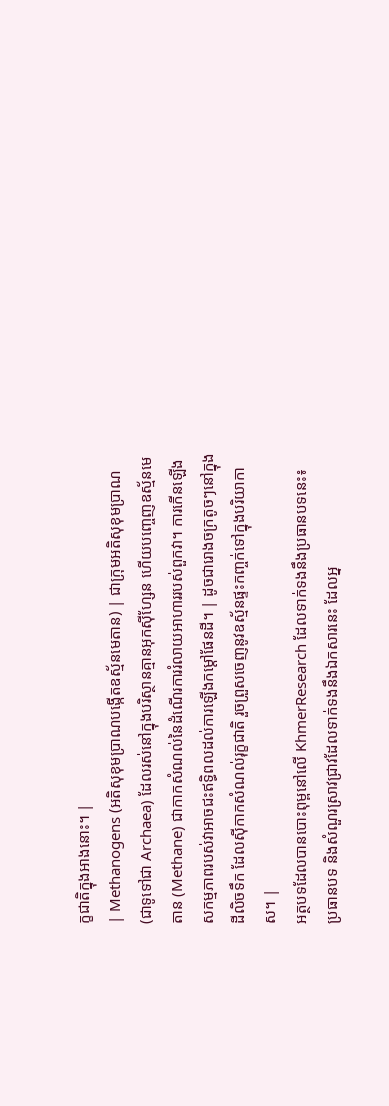ក្ខជាតិក្នុងអាងនោះ។ |
| Methanogens (អតិសុខុមប្រាណបង្កើតឧស្ម័នមេតាន) | ជាក្រុមអតិសុខុមប្រាណ (ជាទូទៅជា Archaea) ដែលរស់នៅក្នុងបរិស្ថានគ្មានអុកស៊ីហ្សែន ហើយបញ្ចេញឧស្ម័នមេតាន (Methane) ជាកាកសំណល់នៃដំណើរការរំលាយអាហាររបស់ពួកវា។ ការកើនឡើងសកម្មភាពរបស់វាអាចជះឥទ្ធិពលដល់ការឡើងកម្តៅផែនដី។ | ដូចជារោងចក្រតូចៗនៅក្នុងដីលិចទឹក ដែលស៊ីកាកសំណល់រុក្ខជាតិ រួចព្រួសចេញនូវឧស្ម័នផ្ទះកញ្ចក់ទៅក្នុងបរិយាកាស។ |
អត្ថបទដែលបានបោះពុម្ពនៅលើ KhmerResearch ដែលទាក់ទងនឹងប្រធានបទនេះ៖
ប្រធានបទ និងសំណួរស្រាវជ្រាវដែលទាក់ទងនឹងឯកសារនេះ ដែលអ្ន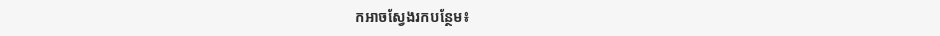កអាចស្វែងរកបន្ថែម៖